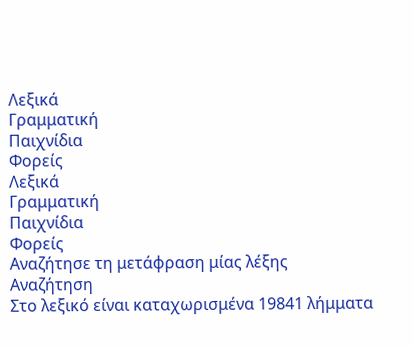Λεξικά
Γραμματική
Παιχνίδια
Φορείς
Λεξικά
Γραμματική
Παιχνίδια
Φορείς
Αναζήτησε τη μετάφραση μίας λέξης
Αναζήτηση
Στο λεξικό είναι καταχωρισμένα 19841 λήμματα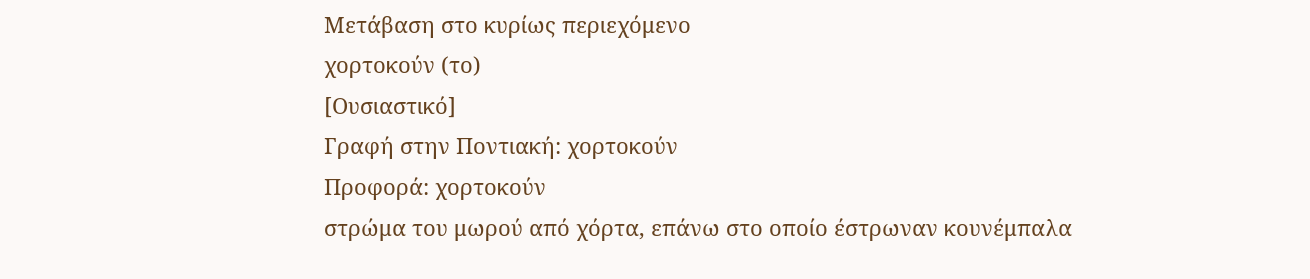Μετάβαση στο κυρίως περιεχόμενο
χορτοκούν (το)
[Ουσιαστικό]
Γραφή στην Ποντιακή: χορτοκούν
Προφορά: χορτοκούν
στρώμα του μωρού από χόρτα, επάνω στο οποίο έστρωναν κουνέμπαλα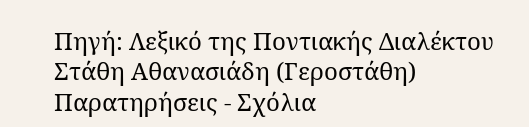Πηγή: Λεξικό της Ποντιακής Διαλέκτου Στάθη Αθανασιάδη (Γεροστάθη)
Παρατηρήσεις - Σχόλια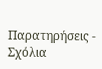Παρατηρήσεις - Σχόλια